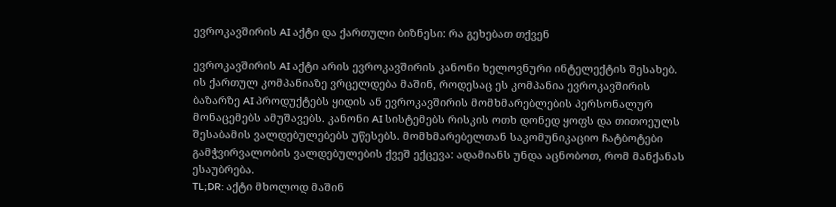ევროკავშირის AI აქტი და ქართული ბიზნესი: რა გეხებათ თქვენ

ევროკავშირის AI აქტი არის ევროკავშირის კანონი ხელოვნური ინტელექტის შესახებ. ის ქართულ კომპანიაზე ვრცელდება მაშინ, როდესაც ეს კომპანია ევროკავშირის ბაზარზე AI პროდუქტებს ყიდის ან ევროკავშირის მომხმარებლების პერსონალურ მონაცემებს ამუშავებს. კანონი AI სისტემებს რისკის ოთხ დონედ ყოფს და თითოეულს შესაბამის ვალდებულებებს უწესებს. მომხმარებელთან საკომუნიკაციო ჩატბოტები გამჭვირვალობის ვალდებულების ქვეშ ექცევა: ადამიანს უნდა აცნობოთ, რომ მანქანას ესაუბრება.
TL;DR: აქტი მხოლოდ მაშინ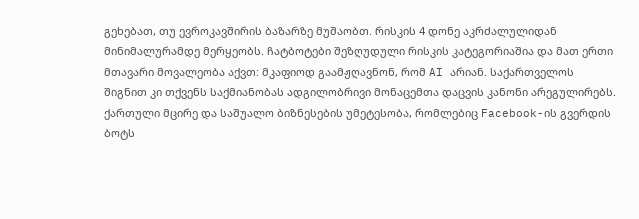გეხებათ, თუ ევროკავშირის ბაზარზე მუშაობთ. რისკის 4 დონე აკრძალულიდან მინიმალურამდე მერყეობს. ჩატბოტები შეზღუდული რისკის კატეგორიაშია და მათ ერთი მთავარი მოვალეობა აქვთ: მკაფიოდ გაამჟღავნონ, რომ AI არიან. საქართველოს შიგნით კი თქვენს საქმიანობას ადგილობრივი მონაცემთა დაცვის კანონი არეგულირებს.
ქართული მცირე და საშუალო ბიზნესების უმეტესობა, რომლებიც Facebook-ის გვერდის ბოტს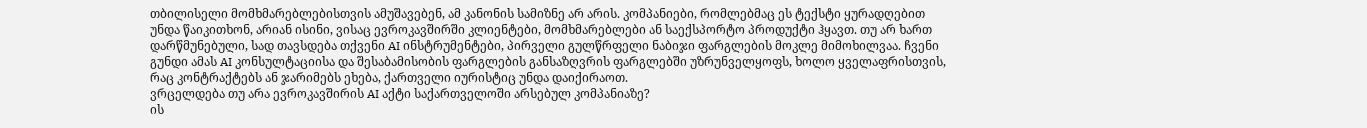თბილისელი მომხმარებლებისთვის ამუშავებენ, ამ კანონის სამიზნე არ არის. კომპანიები, რომლებმაც ეს ტექსტი ყურადღებით უნდა წაიკითხონ, არიან ისინი, ვისაც ევროკავშირში კლიენტები, მომხმარებლები ან საექსპორტო პროდუქტი ჰყავთ. თუ არ ხართ დარწმუნებული, სად თავსდება თქვენი AI ინსტრუმენტები, პირველი გულწრფელი ნაბიჯი ფარგლების მოკლე მიმოხილვაა. ჩვენი გუნდი ამას AI კონსულტაციისა და შესაბამისობის ფარგლების განსაზღვრის ფარგლებში უზრუნველყოფს, ხოლო ყველაფრისთვის, რაც კონტრაქტებს ან ჯარიმებს ეხება, ქართველი იურისტიც უნდა დაიქირაოთ.
ვრცელდება თუ არა ევროკავშირის AI აქტი საქართველოში არსებულ კომპანიაზე?
ის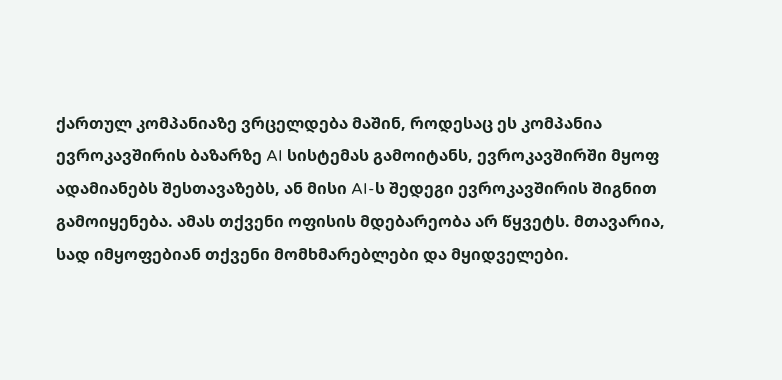ქართულ კომპანიაზე ვრცელდება მაშინ, როდესაც ეს კომპანია ევროკავშირის ბაზარზე AI სისტემას გამოიტანს, ევროკავშირში მყოფ ადამიანებს შესთავაზებს, ან მისი AI-ს შედეგი ევროკავშირის შიგნით გამოიყენება. ამას თქვენი ოფისის მდებარეობა არ წყვეტს. მთავარია, სად იმყოფებიან თქვენი მომხმარებლები და მყიდველები.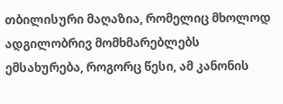თბილისური მაღაზია, რომელიც მხოლოდ ადგილობრივ მომხმარებლებს ემსახურება, როგორც წესი, ამ კანონის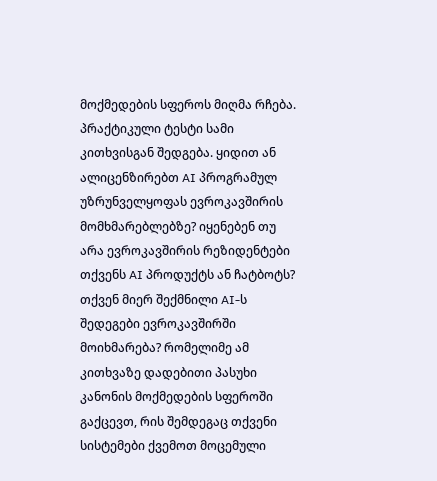მოქმედების სფეროს მიღმა რჩება.
პრაქტიკული ტესტი სამი კითხვისგან შედგება. ყიდით ან ალიცენზირებთ AI პროგრამულ უზრუნველყოფას ევროკავშირის მომხმარებლებზე? იყენებენ თუ არა ევროკავშირის რეზიდენტები თქვენს AI პროდუქტს ან ჩატბოტს? თქვენ მიერ შექმნილი AI-ს შედეგები ევროკავშირში მოიხმარება? რომელიმე ამ კითხვაზე დადებითი პასუხი კანონის მოქმედების სფეროში გაქცევთ, რის შემდეგაც თქვენი სისტემები ქვემოთ მოცემული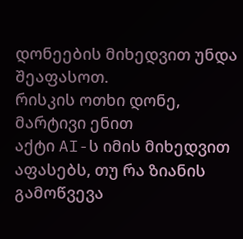დონეების მიხედვით უნდა შეაფასოთ.
რისკის ოთხი დონე, მარტივი ენით
აქტი AI-ს იმის მიხედვით აფასებს, თუ რა ზიანის გამოწვევა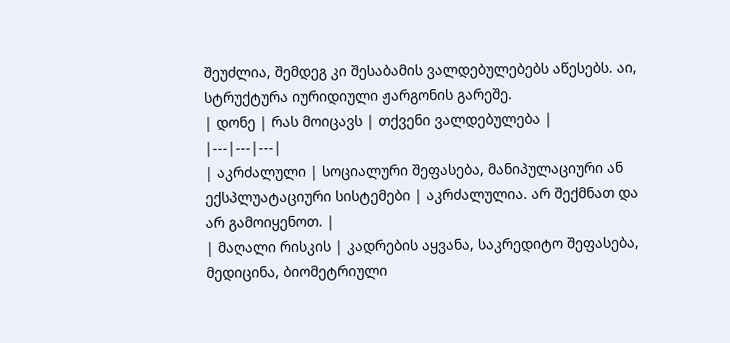შეუძლია, შემდეგ კი შესაბამის ვალდებულებებს აწესებს. აი, სტრუქტურა იურიდიული ჟარგონის გარეშე.
| დონე | რას მოიცავს | თქვენი ვალდებულება |
|---|---|---|
| აკრძალული | სოციალური შეფასება, მანიპულაციური ან ექსპლუატაციური სისტემები | აკრძალულია. არ შექმნათ და არ გამოიყენოთ. |
| მაღალი რისკის | კადრების აყვანა, საკრედიტო შეფასება, მედიცინა, ბიომეტრიული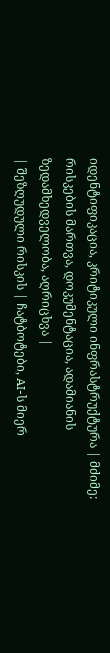იდენტიფიკაცია, კრიტიკული ინფრასტრუქტურა | მძიმე: რისკების მართვა, დოკუმენტაცია, ადამიანის ზედამხედველობა, აღრიცხვა |
| შეზღუდული რისკის | ჩატბოტები, AI-ს მიერ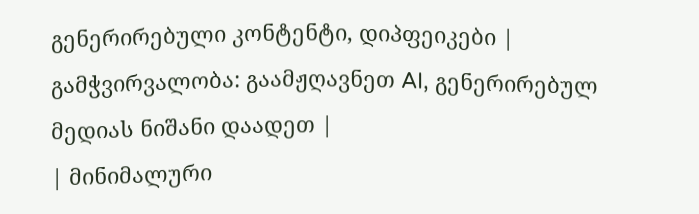გენერირებული კონტენტი, დიპფეიკები | გამჭვირვალობა: გაამჟღავნეთ AI, გენერირებულ მედიას ნიშანი დაადეთ |
| მინიმალური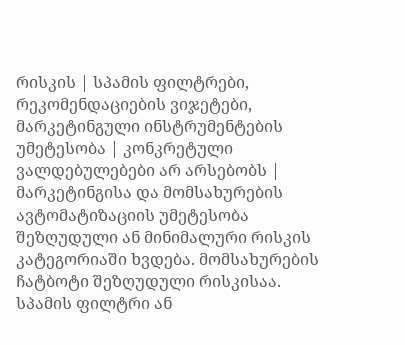რისკის | სპამის ფილტრები, რეკომენდაციების ვიჯეტები, მარკეტინგული ინსტრუმენტების უმეტესობა | კონკრეტული ვალდებულებები არ არსებობს |
მარკეტინგისა და მომსახურების ავტომატიზაციის უმეტესობა შეზღუდული ან მინიმალური რისკის კატეგორიაში ხვდება. მომსახურების ჩატბოტი შეზღუდული რისკისაა. სპამის ფილტრი ან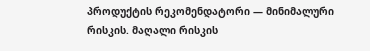პროდუქტის რეკომენდატორი — მინიმალური რისკის. მაღალი რისკის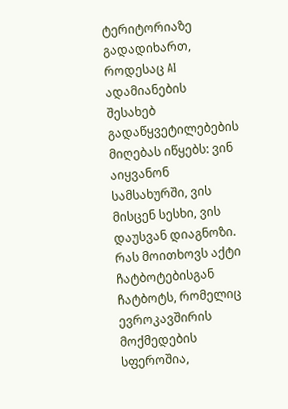ტერიტორიაზე გადადიხართ, როდესაც AI ადამიანების შესახებ გადაწყვეტილებების მიღებას იწყებს: ვინ აიყვანონ სამსახურში, ვის მისცენ სესხი, ვის დაუსვან დიაგნოზი.
რას მოითხოვს აქტი ჩატბოტებისგან
ჩატბოტს, რომელიც ევროკავშირის მოქმედების სფეროშია,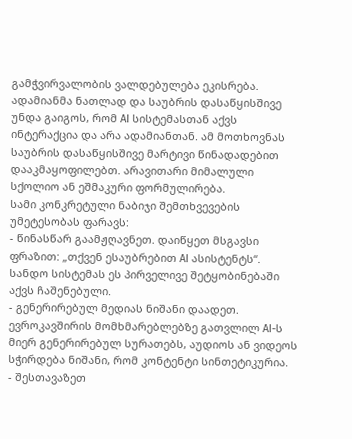გამჭვირვალობის ვალდებულება ეკისრება. ადამიანმა ნათლად და საუბრის დასაწყისშივე უნდა გაიგოს, რომ AI სისტემასთან აქვს ინტერაქცია და არა ადამიანთან. ამ მოთხოვნას საუბრის დასაწყისშივე მარტივი წინადადებით დააკმაყოფილებთ. არავითარი მიმალული სქოლიო ან ეშმაკური ფორმულირება.
სამი კონკრეტული ნაბიჯი შემთხვევების უმეტესობას ფარავს:
- წინასწარ გაამჟღავნეთ. დაიწყეთ მსგავსი ფრაზით: „თქვენ ესაუბრებით AI ასისტენტს“. სანდო სისტემას ეს პირველივე შეტყობინებაში აქვს ჩაშენებული.
- გენერირებულ მედიას ნიშანი დაადეთ. ევროკავშირის მომხმარებლებზე გათვლილ AI-ს მიერ გენერირებულ სურათებს, აუდიოს ან ვიდეოს სჭირდება ნიშანი, რომ კონტენტი სინთეტიკურია.
- შესთავაზეთ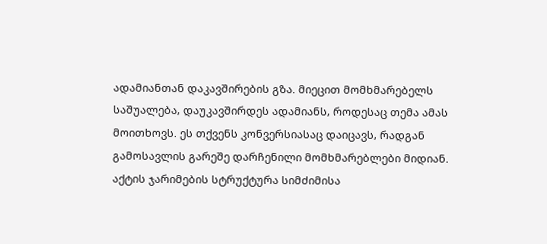ადამიანთან დაკავშირების გზა. მიეცით მომხმარებელს საშუალება, დაუკავშირდეს ადამიანს, როდესაც თემა ამას მოითხოვს. ეს თქვენს კონვერსიასაც დაიცავს, რადგან გამოსავლის გარეშე დარჩენილი მომხმარებლები მიდიან.
აქტის ჯარიმების სტრუქტურა სიმძიმისა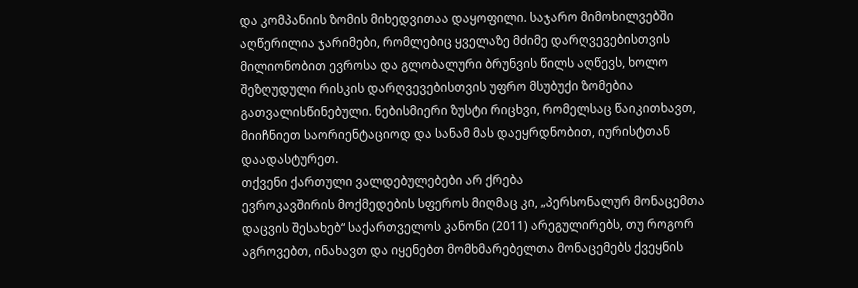და კომპანიის ზომის მიხედვითაა დაყოფილი. საჯარო მიმოხილვებში აღწერილია ჯარიმები, რომლებიც ყველაზე მძიმე დარღვევებისთვის მილიონობით ევროსა და გლობალური ბრუნვის წილს აღწევს, ხოლო შეზღუდული რისკის დარღვევებისთვის უფრო მსუბუქი ზომებია გათვალისწინებული. ნებისმიერი ზუსტი რიცხვი, რომელსაც წაიკითხავთ, მიიჩნიეთ საორიენტაციოდ და სანამ მას დაეყრდნობით, იურისტთან დაადასტურეთ.
თქვენი ქართული ვალდებულებები არ ქრება
ევროკავშირის მოქმედების სფეროს მიღმაც კი, „პერსონალურ მონაცემთა დაცვის შესახებ“ საქართველოს კანონი (2011) არეგულირებს, თუ როგორ აგროვებთ, ინახავთ და იყენებთ მომხმარებელთა მონაცემებს ქვეყნის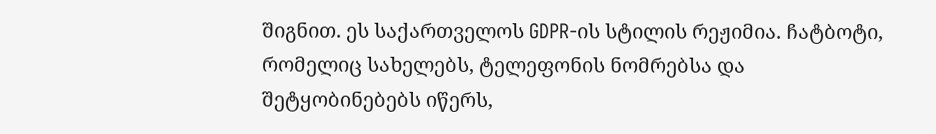შიგნით. ეს საქართველოს GDPR-ის სტილის რეჟიმია. ჩატბოტი, რომელიც სახელებს, ტელეფონის ნომრებსა და შეტყობინებებს იწერს,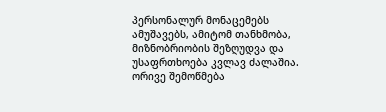პერსონალურ მონაცემებს ამუშავებს, ამიტომ თანხმობა, მიზნობრიობის შეზღუდვა და უსაფრთხოება კვლავ ძალაშია.
ორივე შემოწმება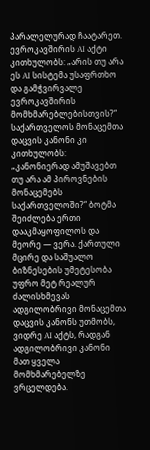პარალელურად ჩაატარეთ. ევროკავშირის AI აქტი კითხულობს: „არის თუ არა ეს AI სისტემა უსაფრთხო და გამჭვირვალე ევროკავშირის მომხმარებლებისთვის?“ საქართველოს მონაცემთა დაცვის კანონი კი კითხულობს: „კანონიერად ამუშავებთ თუ არა ამ პიროვნების მონაცემებს საქართველოში?“ ბოტმა შეიძლება ერთი დააკმაყოფილოს და მეორე — ვერა. ქართული მცირე და საშუალო ბიზნესების უმეტესობა უფრო მეტ რეალურ ძალისხმევას ადგილობრივი მონაცემთა დაცვის კანონს უთმობს, ვიდრე AI აქტს, რადგან ადგილობრივი კანონი მათ ყველა მომხმარებელზე ვრცელდება.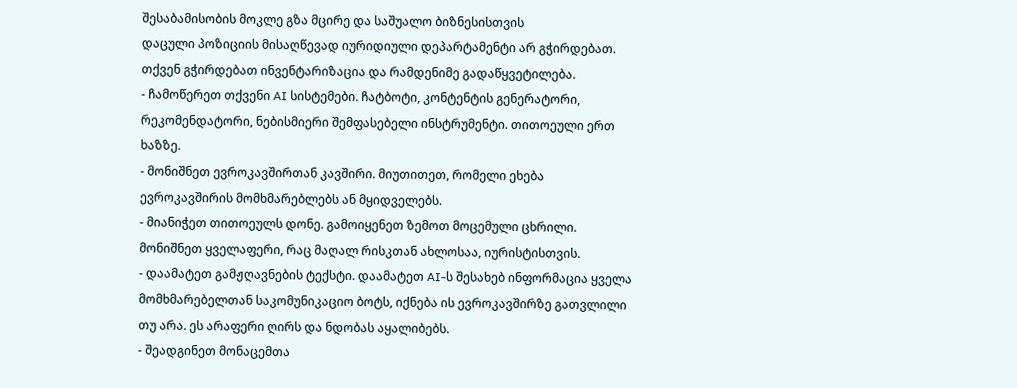შესაბამისობის მოკლე გზა მცირე და საშუალო ბიზნესისთვის
დაცული პოზიციის მისაღწევად იურიდიული დეპარტამენტი არ გჭირდებათ. თქვენ გჭირდებათ ინვენტარიზაცია და რამდენიმე გადაწყვეტილება.
- ჩამოწერეთ თქვენი AI სისტემები. ჩატბოტი, კონტენტის გენერატორი, რეკომენდატორი, ნებისმიერი შემფასებელი ინსტრუმენტი. თითოეული ერთ ხაზზე.
- მონიშნეთ ევროკავშირთან კავშირი. მიუთითეთ, რომელი ეხება ევროკავშირის მომხმარებლებს ან მყიდველებს.
- მიანიჭეთ თითოეულს დონე. გამოიყენეთ ზემოთ მოცემული ცხრილი. მონიშნეთ ყველაფერი, რაც მაღალ რისკთან ახლოსაა, იურისტისთვის.
- დაამატეთ გამჟღავნების ტექსტი. დაამატეთ AI-ს შესახებ ინფორმაცია ყველა მომხმარებელთან საკომუნიკაციო ბოტს, იქნება ის ევროკავშირზე გათვლილი თუ არა. ეს არაფერი ღირს და ნდობას აყალიბებს.
- შეადგინეთ მონაცემთა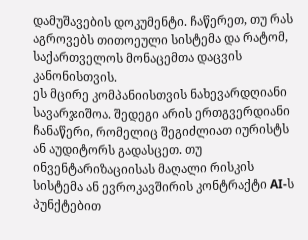დამუშავების დოკუმენტი. ჩაწერეთ, თუ რას აგროვებს თითოეული სისტემა და რატომ, საქართველოს მონაცემთა დაცვის კანონისთვის.
ეს მცირე კომპანიისთვის ნახევარდღიანი სავარჯიშოა. შედეგი არის ერთგვერდიანი ჩანაწერი, რომელიც შეგიძლიათ იურისტს ან აუდიტორს გადასცეთ. თუ ინვენტარიზაციისას მაღალი რისკის სისტემა ან ევროკავშირის კონტრაქტი AI-ს პუნქტებით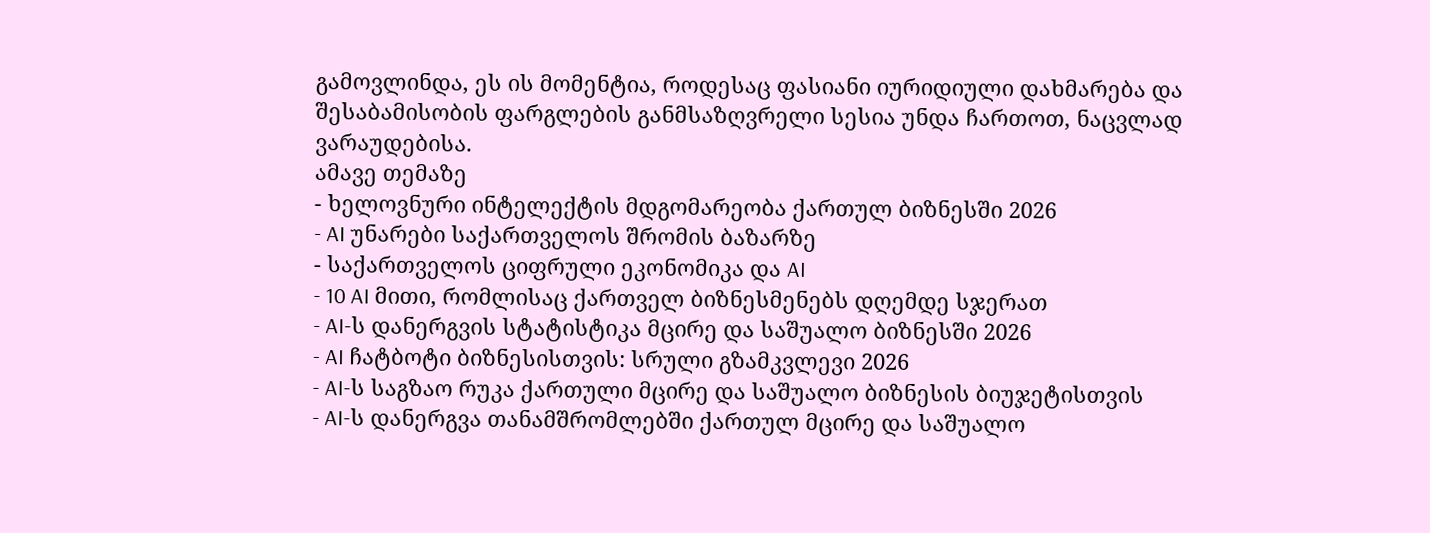გამოვლინდა, ეს ის მომენტია, როდესაც ფასიანი იურიდიული დახმარება და შესაბამისობის ფარგლების განმსაზღვრელი სესია უნდა ჩართოთ, ნაცვლად ვარაუდებისა.
ამავე თემაზე
- ხელოვნური ინტელექტის მდგომარეობა ქართულ ბიზნესში 2026
- AI უნარები საქართველოს შრომის ბაზარზე
- საქართველოს ციფრული ეკონომიკა და AI
- 10 AI მითი, რომლისაც ქართველ ბიზნესმენებს დღემდე სჯერათ
- AI-ს დანერგვის სტატისტიკა მცირე და საშუალო ბიზნესში 2026
- AI ჩატბოტი ბიზნესისთვის: სრული გზამკვლევი 2026
- AI-ს საგზაო რუკა ქართული მცირე და საშუალო ბიზნესის ბიუჯეტისთვის
- AI-ს დანერგვა თანამშრომლებში ქართულ მცირე და საშუალო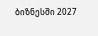ბიზნესში 2027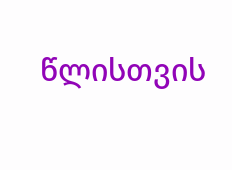წლისთვის